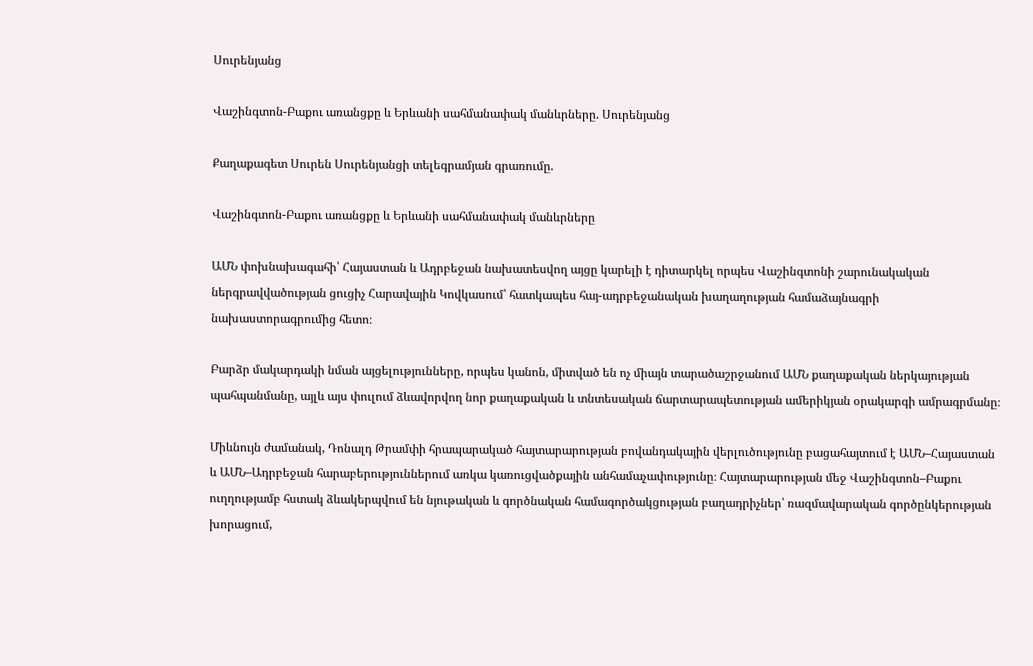Սուրենյանց

Վաշինգտոն-Բաքու առանցքը և Երևանի սահմանափակ մանևրները. Սուրենյանց

Քաղաքագետ Սուրեն Սուրենյանցի տելեգրամյան գրառումը.

Վաշինգտոն-Բաքու առանցքը և Երևանի սահմանափակ մանևրները

ԱՄՆ փոխնախագահի՝ Հայաստան և Ադրբեջան նախատեսվող այցը կարելի է դիտարկել որպես Վաշինգտոնի շարունակական ներգրավվածության ցուցիչ Հարավային Կովկասում՝ հատկապես հայ-ադրբեջանական խաղաղության համաձայնագրի նախաստորագրումից հետո։

Բարձր մակարդակի նման այցելությունները, որպես կանոն, միտված են ոչ միայն տարածաշրջանում ԱՄՆ քաղաքական ներկայության պահպանմանը, այլև այս փուլում ձևավորվող նոր քաղաքական և տնտեսական ճարտարապետության ամերիկյան օրակարգի ամրագրմանը։

Միևնույն ժամանակ, Դոնալդ Թրամփի հրապարակած հայտարարության բովանդակային վերլուծությունը բացահայտում է ԱՄՆ–Հայաստան և ԱՄՆ–Ադրբեջան հարաբերություններում առկա կառուցվածքային անհամաչափությունը։ Հայտարարության մեջ Վաշինգտոն–Բաքու ուղղությամբ հստակ ձևակերպվում են նյութական և գործնական համագործակցության բաղադրիչներ՝ ռազմավարական գործընկերության խորացում,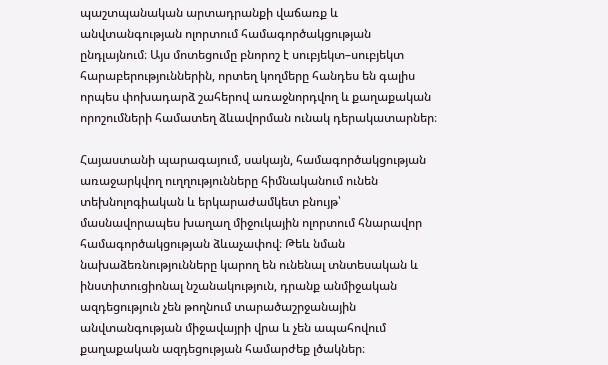պաշտպանական արտադրանքի վաճառք և անվտանգության ոլորտում համագործակցության ընդլայնում։ Այս մոտեցումը բնորոշ է սուբյեկտ–սուբյեկտ հարաբերություններին, որտեղ կողմերը հանդես են գալիս որպես փոխադարձ շահերով առաջնորդվող և քաղաքական որոշումների համատեղ ձևավորման ունակ դերակատարներ։

Հայաստանի պարագայում, սակայն, համագործակցության առաջարկվող ուղղությունները հիմնականում ունեն տեխնոլոգիական և երկարաժամկետ բնույթ՝ մասնավորապես խաղաղ միջուկային ոլորտում հնարավոր համագործակցության ձևաչափով։ Թեև նման նախաձեռնությունները կարող են ունենալ տնտեսական և ինստիտուցիոնալ նշանակություն, դրանք անմիջական ազդեցություն չեն թողնում տարածաշրջանային անվտանգության միջավայրի վրա և չեն ապահովում քաղաքական ազդեցության համարժեք լծակներ։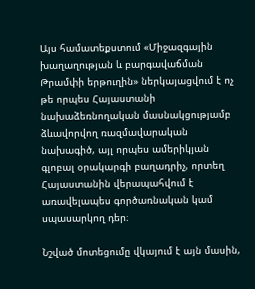Այս համատեքստում «Միջազգային խաղաղության և բարգավաճման Թրամփի երթուղին» ներկայացվում է ոչ թե որպես Հայաստանի նախաձեռնողական մասնակցությամբ ձևավորվող ռազմավարական նախագիծ, այլ որպես ամերիկյան գլոբալ օրակարգի բաղադրիչ, որտեղ Հայաստանին վերապահվում է առավելապես գործառնական կամ սպասարկող դեր։

Նշված մոտեցումը վկայում է այն մասին,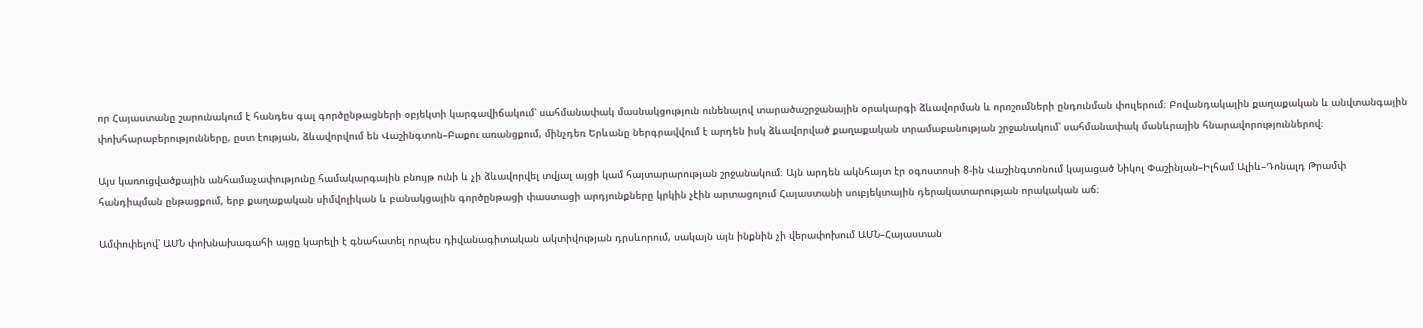որ Հայաստանը շարունակում է հանդես գալ գործընթացների օբյեկտի կարգավիճակում՝ սահմանափակ մասնակցություն ունենալով տարածաշրջանային օրակարգի ձևավորման և որոշումների ընդունման փուլերում։ Բովանդակային քաղաքական և անվտանգային փոխհարաբերությունները, ըստ էության, ձևավորվում են Վաշինգտոն–Բաքու առանցքում, մինչդեռ Երևանը ներգրավվում է արդեն իսկ ձևավորված քաղաքական տրամաբանության շրջանակում՝ սահմանափակ մանևրային հնարավորություններով։

Այս կառուցվածքային անհամաչափությունը համակարգային բնույթ ունի և չի ձևավորվել տվյալ այցի կամ հայտարարության շրջանակում։ Այն արդեն ակնհայտ էր օգոստոսի 8-ին Վաշինգտոնում կայացած Նիկոլ Փաշինյան–Իլհամ Ալիև–Դոնալդ Թրամփ հանդիպման ընթացքում, երբ քաղաքական սիմվոլիկան և բանակցային գործընթացի փաստացի արդյունքները կրկին չէին արտացոլում Հայաստանի սուբյեկտային դերակատարության որակական աճ։

Ամփոփելով՝ ԱՄՆ փոխնախագահի այցը կարելի է գնահատել որպես դիվանագիտական ակտիվության դրսևորում, սակայն այն ինքնին չի վերափոխում ԱՄՆ–Հայաստան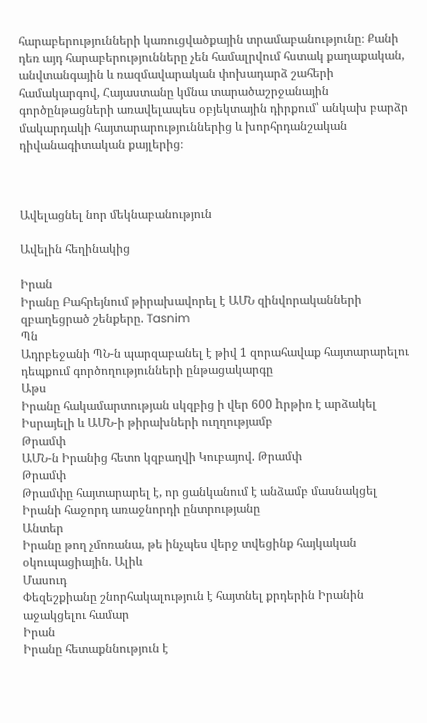հարաբերությունների կառուցվածքային տրամաբանությունը։ Քանի դեռ այդ հարաբերությունները չեն համալրվում հստակ քաղաքական, անվտանգային և ռազմավարական փոխադարձ շահերի համակարգով, Հայաստանը կմնա տարածաշրջանային գործընթացների առավելապես օբյեկտային դիրքում՝ անկախ բարձր մակարդակի հայտարարություններից և խորհրդանշական դիվանագիտական քայլերից։



Ավելացնել նոր մեկնաբանություն

Ավելին հեղինակից

Իրան
Իրանը Բահրեյնում թիրախավորել է ԱՄՆ զինվորականների զբաղեցրած շենքերը. Tasnim
Պն
Ադրբեջանի ՊՆ-ն պարզաբանել է թիվ 1 զորահավաք հայտարարելու դեպքում գործողությունների ընթացակարգը
Աթս
Իրանը հակամարտության սկզբից ի վեր 600 hրթիռ է արձակել Իսրայելի և ԱՄՆ-ի թիրախների ուղղությամբ
Թրամփ
ԱՄՆ-ն Իրանից հետո կզբաղվի Կուբայով. Թրամփ
Թրամփ
Թրամփը հայտարարել է, որ ցանկանում է անձամբ մասնակցել Իրանի հաջորդ առաջնորդի ընտրությանը
Անտեր
Իրանը թող չմոռանա, թե ինչպես վերջ տվեցինք հայկական օկուպացիային. Ալիև
Մասուդ
Փեզեշքիանը շնորհակալություն է հայտնել քրդերին Իրանին աջակցելու համար
Իրան
Իրանը հետաքննություն է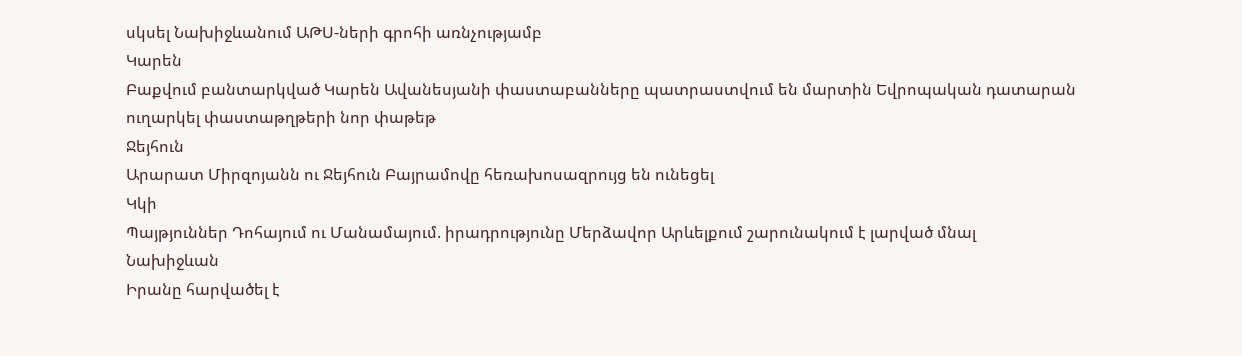սկսել Նախիջևանում ԱԹՍ-ների գրոհի առնչությամբ
Կարեն
Բաքվում բանտարկված Կարեն Ավանեսյանի փաստաբանները պատրաստվում են մարտին Եվրոպական դատարան ուղարկել փաստաթղթերի նոր փաթեթ
Ջեյհուն
Արարատ Միրզոյանն ու Ջեյհուն Բայրամովը հեռախոսազրույց են ունեցել
Կկի
Պայթյուններ Դոհայում ու Մանամայում. իրադրությունը Մերձավոր Արևելքում շարունակում է լարված մնալ
Նախիջևան
Իրանը հարվածել է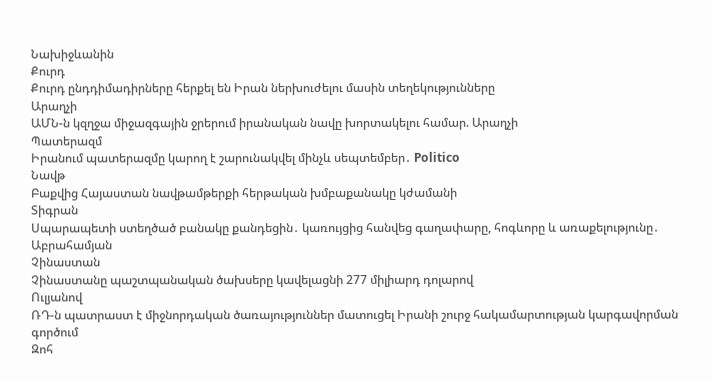Նախիջևանին
Քուրդ
Քուրդ ընդդիմադիրները հերքել են Իրան ներխուժելու մասին տեղեկությունները
Արաղչի
ԱՄՆ-ն կզղջա միջազգային ջրերում իրանական նավը խորտակելու համար. Արաղչի
Պատերազմ
Իրանում պատերազմը կարող է շարունակվել մինչև սեպտեմբեր․ Politico
Նավթ
Բաքվից Հայաստան նավթամթերքի հերթական խմբաքանակը կժամանի
Տիգրան
Սպարապետի ստեղծած բանակը քանդեցին․ կառույցից հանվեց գաղափարը, հոգևորը և առաքելությունը․ Աբրահամյան
Չինաստան
Չինաստանը պաշտպանական ծախսերը կավելացնի 277 միլիարդ դոլարով
Ուլյանով
ՌԴ-ն պատրաստ է միջնորդական ծառայություններ մատուցել Իրանի շուրջ հակամարտության կարգավորման գործում
Զոհ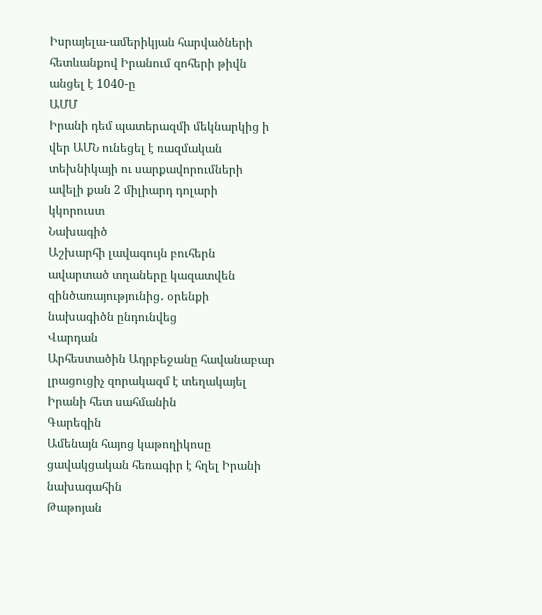Իսրայելա-ամերիկյան հարվածների հետևանքով Իրանում զոհերի թիվն անցել է 1040-ը
ԱՄՄ
Իրանի դեմ պատերազմի մեկնարկից ի վեր ԱՄՆ ունեցել է ռազմական տեխնիկայի ու սարքավորումների ավելի քան 2 միլիարդ դոլարի կկորուստ
Նախագիծ
Աշխարհի լավագույն բուհերն ավարտած տղաները կազատվեն զինծառայությունից․ օրենքի նախագիծն ընդունվեց
Վարդան
Արհեստածին Ադրբեջանը հավանաբար լրացուցիչ զորակազմ է տեղակայել Իրանի հետ սահմանին
Գարեգին
Ամենայն հայոց կաթողիկոսը ցավակցական հեռագիր է հղել Իրանի նախագահին
Թաթոյան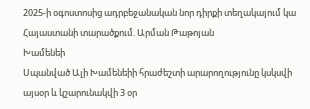2025-ի օգոստոսից ադրբեջանական նոր դիրքի տեղակայում կա Հայաստանի տարածքում. Արման Թաթոյան
Խամենեի
Սպանված Ալի Խամենեիի հրաժեշտի արարողությունը կսկսվի այսօր և կշարունակվի 3 օր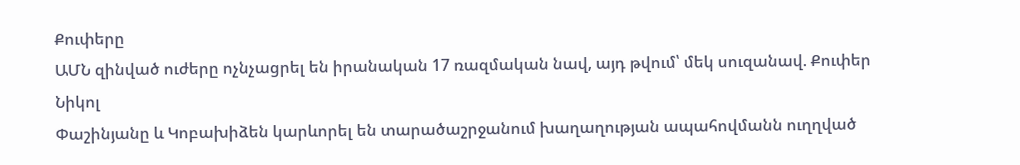Քուփերը
ԱՄՆ զինված ուժերը ոչնչացրել են իրանական 17 ռազմական նավ, այդ թվում՝ մեկ սուզանավ. Քուփեր
Նիկոլ
Փաշինյանը և Կոբախիձեն կարևորել են տարածաշրջանում խաղաղության ապահովմանն ուղղված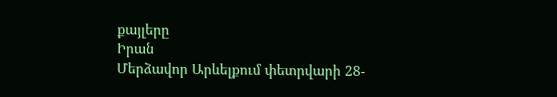քայլերը
Իրան
Մերձավոր Արևելքում փետրվարի 28-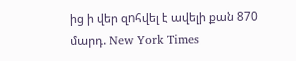ից ի վեր զnհվել է ավելի քան 870 մարդ. New York Times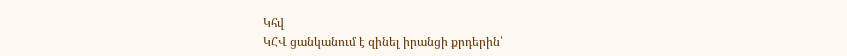Կհվ
ԿՀՎ ցանկանում է զինել իրանցի քրդերին՝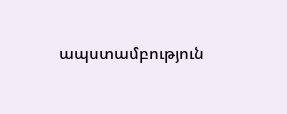ապստամբություն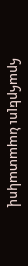հրահրելու նպատակով